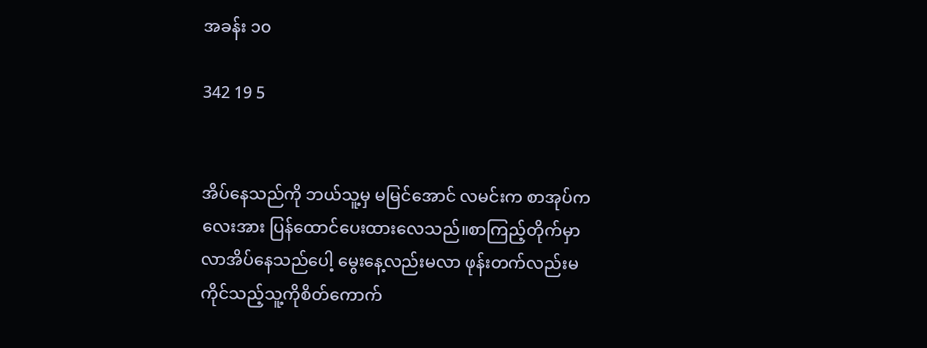အခန်း ၁၀

342 19 5


အိပ်နေသည်ကို ဘယ်သူ့မှ မမြင်အောင် လမင်းက စာအုပ်ကလေးအား ပြန်ထောင်ပေးထားလေသည်။စာကြည့်တိုက်မှာ လာအိပ်နေသည်ပေါ့ မွေးနေ့လည်းမလာ ဖုန်းတက်လည်းမကိုင်သည့်သူ့ကိုစိတ်ကောက်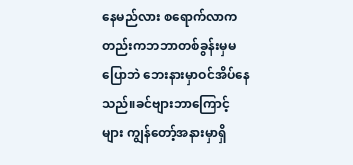နေမည်လား စရောက်လာကတည်းကဘဘာတစ်ခွန်းမှမပြောဘဲ ဘေးနားမှာဝင်အိပ်နေသည်။ခင်ဗျားဘာကြောင့်များ ကျွန်တော့်အနားမှာရှိ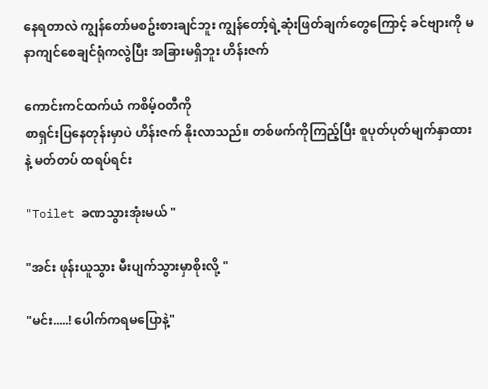နေရတာလဲ ကျွန်တော်မစဥ်းစားချင်ဘူး ကျွန်တော့်ရဲ့ဆုံးဖြတ်ချက်တွေကြောင့် ခင်ဗျားကို မနာကျင်စေချင်ရုံကလွဲပြီး အခြားမရှိဘူး ဟိန်းဇက်

ကောင်းကင်ထက်ယံ ကစိမ့်ဝတီကို
စာရှင်းပြနေတုန်းမှာပဲ ဟိန်းဇက် နိုးလာသည်။ တစ်ဖက်ကိုကြည့်ပြီး စူပုတ်ပုတ်မျက်နှာထားနဲ့ မတ်တပ် ထရပ်ရင်း

"Toilet ခဏသွားအုံးမယ် "

"အင်း ဖုန်းယူသွား မီးပျက်သွားမှာစိုးလို့ "

"မင်း.....! ပေါက်ကရမပြောနဲ့"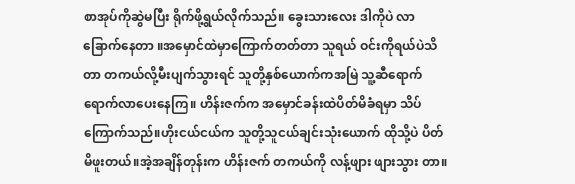စာအုပ်ကိုဆွဲမပြီး ရိုက်ဖို့ရွယ်လိုက်သည်။ ခွေးသားလေး ဒါကိုပဲ လာခြောက်နေတာ ။အမှောင်ထဲမှာကြောက်တတ်တာ သူရယ် ဝင်းကိုရယ်ပဲသိတာ တကယ်လို့မီးပျက်သွားရင် သူတို့နှစ်ယောက်ကအမြဲ သူ့ဆီရောက်ရောက်လာပေးနေကြ။ ဟိန်းဇက်က အမှောင်ခန်းထဲပိတ်မိခံရမှာ သိပ်ကြောက်သည်။ဟိုးငယ်ငယ်က သူတို့သူငယ်ချင်းသုံးယောက် ထိုသို့ပဲ ပိတ်မိဖူးတယ်။အဲ့အချိန်တုန်းက ဟိန်းဇက် တကယ်ကို လန့်ဖျား ဖျားသွား တာ။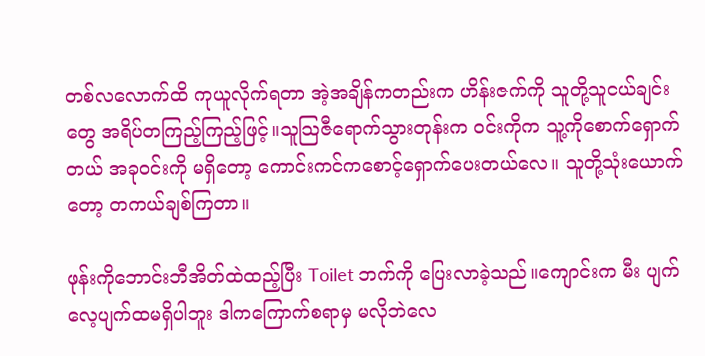တစ်လလောက်ထိ ကုယူလိုက်ရတာ အဲ့အချိန်ကတည်းက ဟိန်းဇက်ကို သူတို့သူငယ်ချင်းတွေ အရိပ်တကြည့်ကြည့်ဖြင့်။သူသြဇီရောက်သွားတုန်းက ဝင်းကိုက သူ့ကိုစောက်ရှောက်တယ် အခုဝင်းကို မရှိတော့ ကောင်းကင်ကစောင့်ရှောက်ပေးတယ်လေ။ သူတို့သုံးယောက်တော့ တကယ်ချစ်ကြတာ။

ဖုန်းကိုဘောင်းဘီအိတ်ထဲထည့်ပြီး Toilet ဘက်ကို ပြေးလာခဲ့သည်။ကျောင်းက မီး ပျက်လေ့ပျက်ထမရှိပါဘူး ဒါကကြောက်စရာမှ မလိုဘဲလေ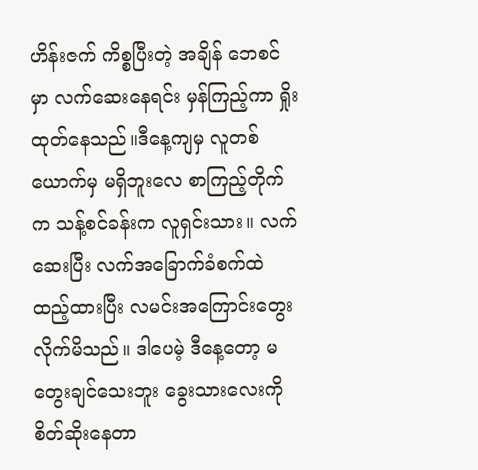ဟိန်းဇက် ကိစ္စပြီးတဲ့ အချိန် ဘေစင်မှာ လက်ဆေးနေရင်း မှန်ကြည့်ကာ ရှိုးထုတ်နေသည်။ဒီနေ့ကျမှ လူတစ်ယောက်မှ မရှိဘူးလေ စာကြည့်တိုက်က သန့်စင်ခန်းက လူရှင်းသား။ လက်ဆေးပြီး လက်အခြောက်ခံစက်ထဲထည့်ထားပြီး လမင်းအကြောင်းတွေးလိုက်မိသည်။ ဒါပေမဲ့ ဒီနေ့တော့ မတွေးချင်သေးဘူး ခွေးသားလေးကိုစိတ်ဆိုးနေတာ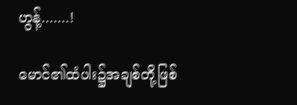ဟွန့်.......!

မောင်၏ထံပါး၌အချစ်တို့ဖြစ်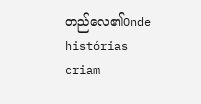တည်လေ၏Onde histórias criam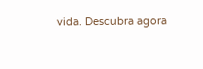vida. Descubra agora